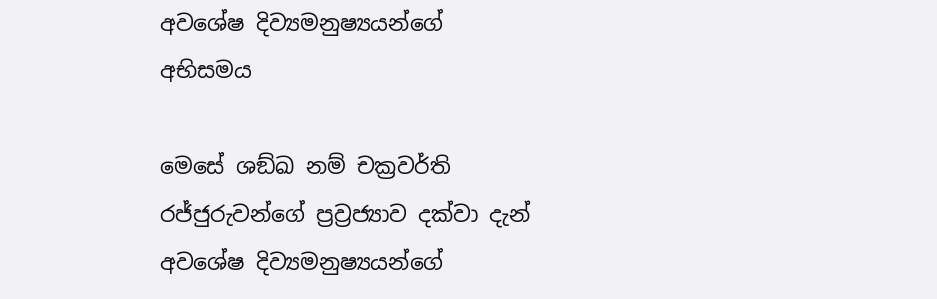අවශේෂ දිව්‍යමනුෂ්‍යයන්ගේ අභිසමය

මෙසේ ශඞ්ඛ නම් චක්‍රවර්ති රජ්ජුරුවන්ගේ ප්‍රව්‍රජ්‍යාව දක්වා දැන් අවශේෂ දිව්‍යමනුෂ්‍යයන්ගේ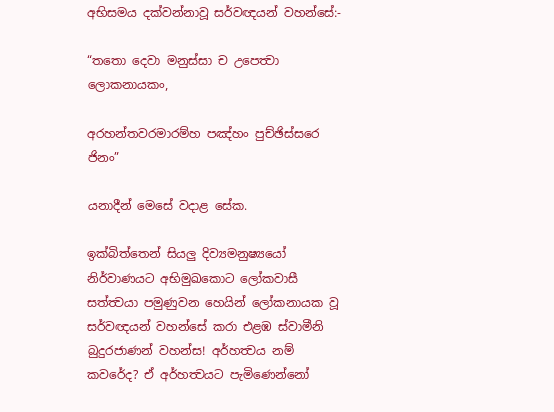අභිසමය දක්වන්නාවූ සර්වඥයන් වහන්සේ:-

“තතො දෙවා මනුස්සා ච උපෙත්‍වා ලොකනායකං,

අරහන්තවරමාරම්හ පඤ්හං පුච්ඡිස්සරෙ ජිනං”

යනාදීන් මෙසේ වදාළ සේක.

ඉක්බිත්තෙන් සියලු දිව්‍යමනුෂ්‍යයෝ නිර්වාණයට අභිමුඛකොට ලෝකවාසී සත්ත්‍වයා පමුණුවන හෙයින් ලෝකනායක වූ සර්වඥයන් වහන්සේ කරා එළඹ ස්වාමීනි බුදුරජාණන් වහන්ස! අර්හත්‍වය නම් කවරේද? ඒ අර්හත්‍වයට පැමිණෙන්නෝ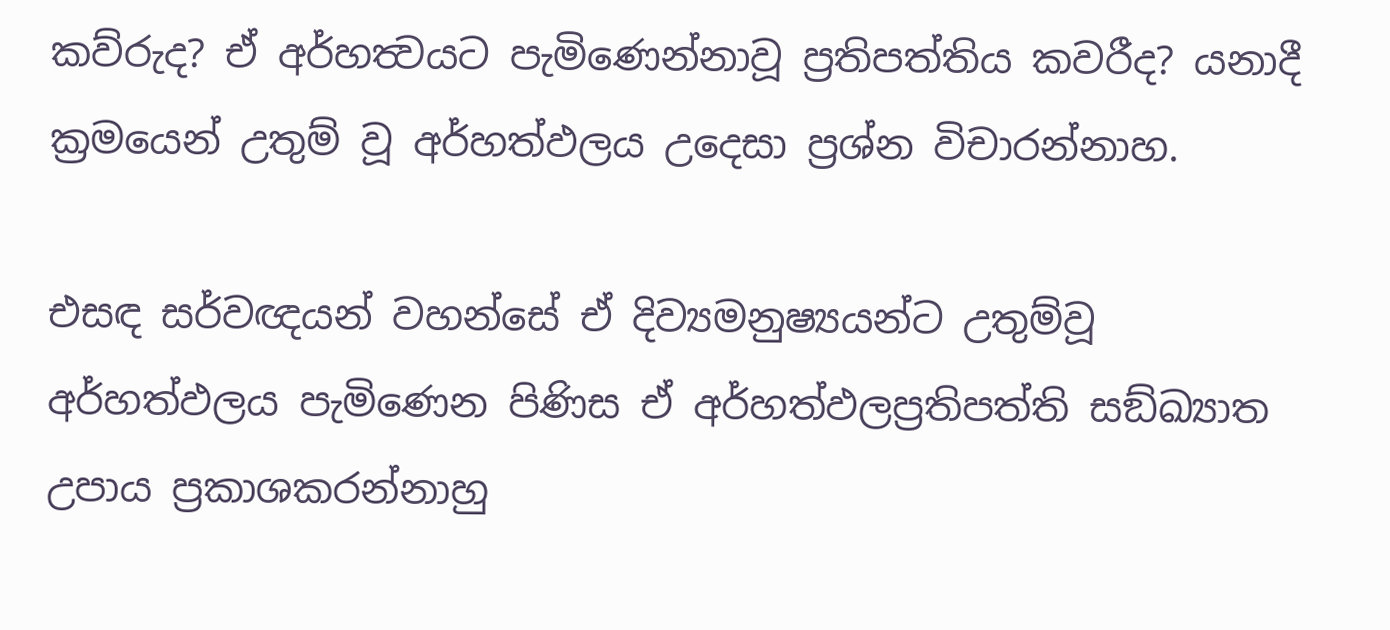කව්රුද? ඒ අර්හත්‍වයට පැමිණෙන්නාවූ ප්‍රතිපත්තිය කවරීද? යනාදී ක්‍රමයෙන් උතුම් වූ අර්හත්ඵලය උදෙසා ප්‍රශ්න විචාරන්නාහ.

එසඳ සර්වඥයන් වහන්සේ ඒ දිව්‍යමනුෂ්‍යයන්ට උතුම්වූ අර්හත්ඵලය පැමිණෙන පිණිස ඒ අර්හත්ඵලප්‍රතිපත්ති සඞ්ඛ්‍යාත උපාය ප්‍රකාශකරන්නාහු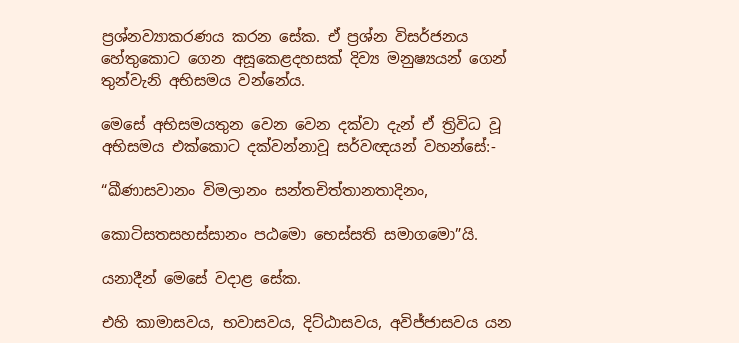ප්‍රශ්නව්‍යාකරණය කරන සේක. ඒ ප්‍රශ්න විසර්ජනය හේතුකොට ගෙන අසූකෙළදහසක් දිව්‍ය මනුෂ්‍යයන් ගෙන් තුන්වැනි අභිසමය වන්නේය.

මෙසේ අභිසමයතුන වෙන වෙන දක්වා දැන් ඒ ත්‍රිවිධ වූ අභිසමය එක්කොට දක්වන්නාවූ සර්වඥයන් වහන්සේ:-

“ඛීණාසවානං විමලානං සන්තචිත්තානතාදිනං,

කොටිසතසහස්සානං පඨමො භෙස්සති සමාගමො”යි.

යනාදීන් මෙසේ වදාළ සේක.

එහි කාමාසවය, භවාසවය, දිට්ඨාසවය, අවිජ්ජාසවය යන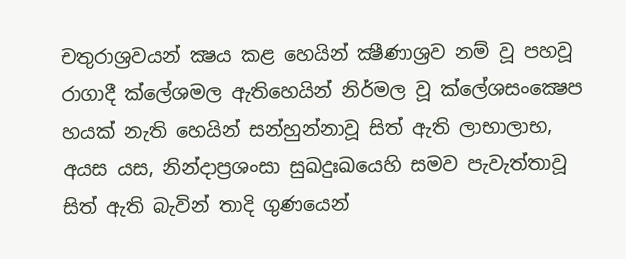චතුරාශ්‍රවයන් ක්‍ෂය කළ හෙයින් ක්‍ෂීණාශ්‍රව නම් වූ පහවූ රාගාදී ක්ලේශමල ඇතිහෙයින් නිර්මල වූ ක්ලේශසංක්‍ෂෙප හයක් නැති හෙයින් සන්හුන්නාවූ සිත් ඇති ලාභාලාභ, අයස යස, නින්දාප්‍රශංසා සුඛදුඃඛයෙහි සමව පැවැත්තාවූ සිත් ඇති බැවින් තාදි ගුණයෙන්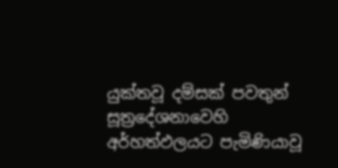යුක්තවූ දම්සක් පවතුන් සූත්‍රදේශනාවෙහි අර්හත්ඵලයට පැමිණියාවූ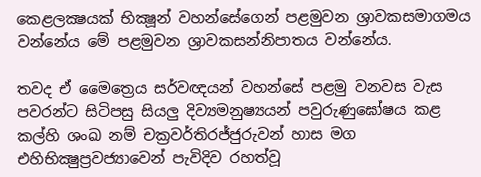කෙළලක්‍ෂයක් භික්‍ෂූන් වහන්සේගෙන් පළමුවන ශ්‍රාවකසමාගමය වන්නේය මේ පළමුවන ශ්‍රාවකසන්නිපාතය වන්නේය.

තවද ඒ මෛත්‍රෙය සර්වඥයන් වහන්සේ පළමු වනවස වැස පවරන්ට සිටිපසු සියලු දිව්‍යමනුෂ්‍යයන් පවුරුණුඝෝෂය කළ කල්හි ශංඛ නම් චක්‍රවර්තිරජ්ජුරුවන් හාස මග එහිභික්‍ෂුප්‍රවජ්‍යාවෙන් පැවිදිව රහත්වූ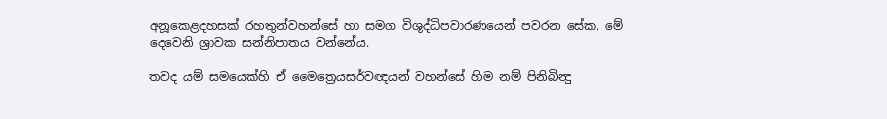අනූකෙළදහසක් රහතුන්වහන්සේ හා සමග විශුද්ධිපවාරණයෙන් පවරන සේක. මේ දෙවෙනි ශ්‍රාවක සන්නිපාතය වන්නේය.

තවද යම් සමයෙක්හි ඒ මෛත්‍රෙයසර්වඥයන් වහන්සේ හිම නම් පිනිබින්‍දු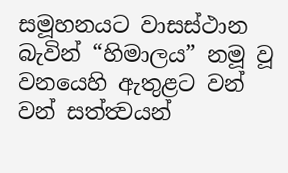සමූහනයට වාසස්ථාන බැවින් “හිමාලය” නමූ වූ වනයෙහි ඇතුළට වන් වන් සත්ත්‍වයන්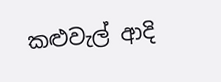කළුවැල් ආදි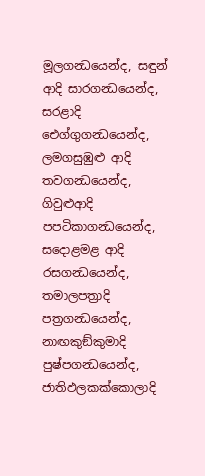මූලගන්‍ධයෙන්ද, සඳුන් ආදි සාරගන්‍ධයෙන්ද, සරළාදි ඓග්ගුගන්‍ධයෙන්ද, ලමගසුඹුළු ආදි තවගන්‍ධයෙන්ද, ගිවුළුආදි පපටිකාගන්‍ධයෙන්ද, සදොළමළ ආදි රසගන්‍ධයෙන්ද, තමාලපත්‍රාදි පත්‍රගන්‍ධයෙන්ද, නාඟකුඞ්කුමාදි පුෂ්පගන්‍ධයෙන්ද, ජාතිඵලකක්කොලාදි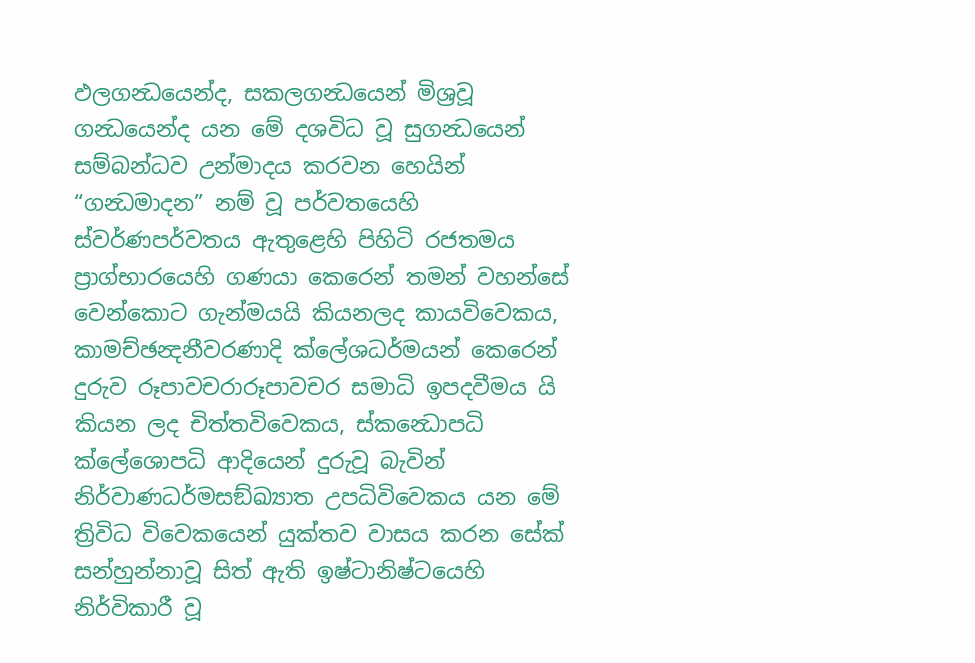ඵලගන්‍ධයෙන්ද, සකලගන්‍ධයෙන් මිශ්‍රවූ ගන්‍ධයෙන්ද යන මේ දශවිධ වූ සුගන්‍ධයෙන් සම්බන්ධව උන්මාදය කරවන හෙයින් “ගන්‍ධමාදන” නම් වූ පර්වතයෙහි ස්වර්ණපර්වතය ඇතුළෙහි පිහිටි රජතමය ප්‍රාග්භාරයෙහි ගණයා කෙරෙන් තමන් වහන්සේ වෙන්කොට ගැන්මයයි කියනලද කායවිවෙකය, කාමච්ඡන්‍දනීවරණාදි ක්ලේශධර්මයන් කෙරෙන් දුරුව රූපාවචරාරූපාවචර සමාධි ඉපදවීමය යි කියන ලද චිත්තවිවෙකය, ස්කන්‍ධොපධි ක්ලේශොපධි ආදියෙන් දුරුවූ බැවින් නිර්වාණධර්මසඞ්ඛ්‍යාත උපධිවිවෙකය යන මේ ත්‍රිවිධ විවෙකයෙන් යුක්තව වාසය කරන සේක් සන්හුන්නාවූ සිත් ඇති ඉෂ්ටානිෂ්ටයෙහි නිර්විකාරී වූ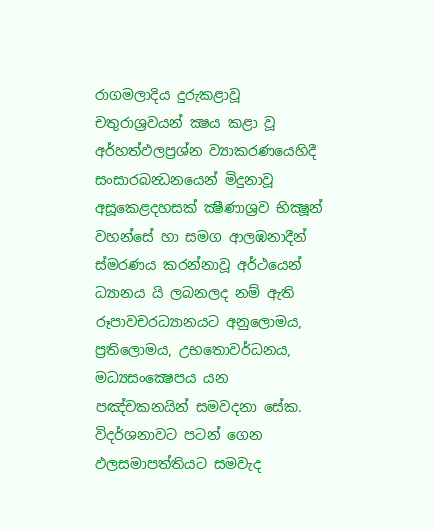රාගමලාදිය දුරුකළාවූ චතුරාශ්‍රවයන් ක්‍ෂය කළා වූ අර්හත්ඵලප්‍රශ්න ව්‍යාකරණයෙහිදී සංසාරබන්‍ධනයෙන් මිදුනාවූ අසූකෙළදහසක් ක්‍ෂීණාශ්‍රව භික්‍ෂූන් වහන්සේ හා සමග ආලඹනාදීන් ස්මරණය කරන්නාවූ අර්ථයෙන් ධ්‍යානය යි ලබනලද නම් ඇති රූපාවචරධ්‍යානයට අනුලොමය, ප්‍රතිලොමය, උභතොවර්ධනය, මධ්‍යසංක්‍ෂෙපය යන පඤ්චකනයින් සමවදනා සේක. විදර්ශනාවට පටන් ගෙන ඵලසමාපත්තියට සමවැද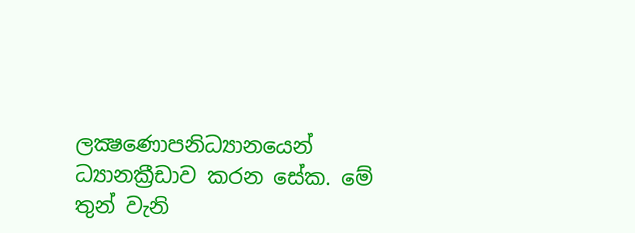ලක්‍ෂණොපනිධ්‍යානයෙන් ධ්‍යානක්‍රීඩාව කරන සේක. මේ තුන් වැනි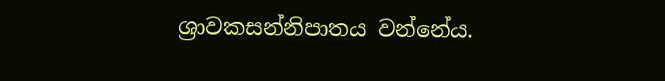ශ්‍රාවකසන්නිපාතය වන්නේය.